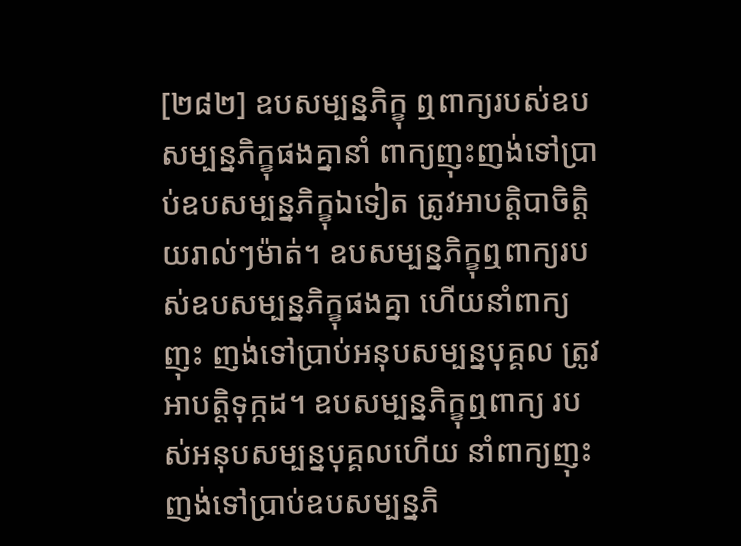[២៨២] ឧបសម្បន្នភិក្ខុ ឮពាក្យរបស់ឧបសម្បន្នភិក្ខុផងគ្នានាំ ពាក្យញុះញង់ទៅប្រាប់ឧបសម្បន្នភិក្ខុឯទៀត ត្រូវអាបត្ដិបាចិត្ដិយរាល់ៗម៉ាត់។ ឧបសម្បន្នភិក្ខុឮពាក្យរបស់ឧបសម្បន្នភិក្ខុផងគ្នា ហើយនាំពាក្យញុះ ញង់ទៅប្រាប់អនុបសម្បន្នបុគ្គល ត្រូវអាបត្ដិទុក្កដ។ ឧបសម្បន្នភិក្ខុឮពាក្យ របស់អនុបសម្បន្នបុគ្គលហើយ នាំពាក្យញុះញង់ទៅប្រាប់ឧបសម្បន្នភិ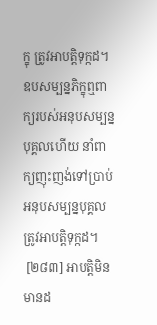ក្ខុ ត្រូវអាបត្ដិទុក្កដ។ ឧបសម្បន្នភិក្ខុឮពាក្យរបស់អនុបសម្បន្នបុគ្គលហើយ នាំពាក្យញុះញង់ទៅប្រាប់អនុបសម្បន្នបុគ្គល ត្រូវអាបត្ដិទុក្កដ។
 [២៨៣] អាបត្ដិមិនមានដ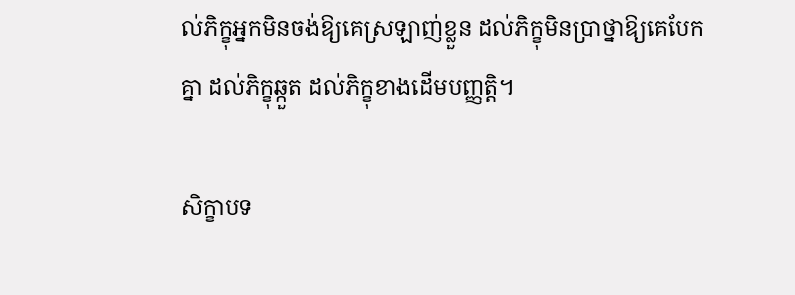ល់ភិក្ខុអ្នកមិនចង់ឱ្យគេស្រឡាញ់ខ្លួន ដល់ភិក្ខុមិនប្រាថ្នាឱ្យគេបែកគ្នា ដល់ភិក្ខុឆ្កួត ដល់ភិក្ខុខាងដើមបញ្ញត្ដិ។

សិក្ខាបទ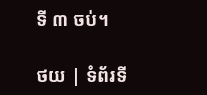ទី ៣ ចប់។

ថយ | ទំព័រទី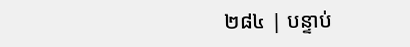២៨៤ | បន្ទាប់